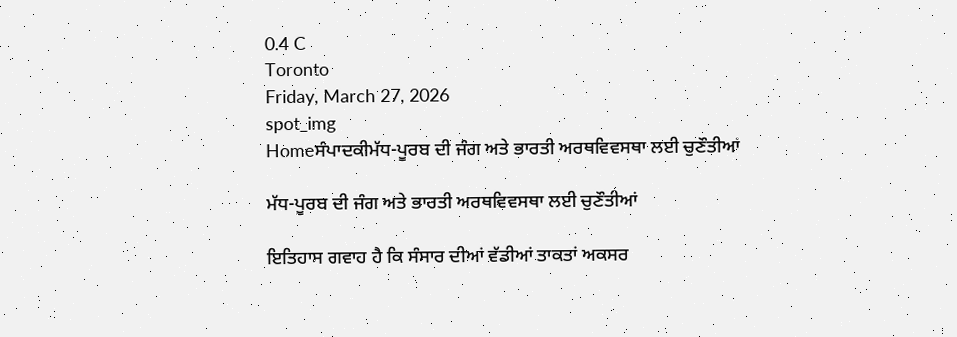0.4 C
Toronto
Friday, March 27, 2026
spot_img
Homeਸੰਪਾਦਕੀਮੱਧ-ਪੂਰਬ ਦੀ ਜੰਗ ਅਤੇ ਭਾਰਤੀ ਅਰਥਵਿਵਸਥਾ ਲਈ ਚੁਣੌਤੀਆਂ

ਮੱਧ-ਪੂਰਬ ਦੀ ਜੰਗ ਅਤੇ ਭਾਰਤੀ ਅਰਥਵਿਵਸਥਾ ਲਈ ਚੁਣੌਤੀਆਂ

ਇਤਿਹਾਸ ਗਵਾਹ ਹੈ ਕਿ ਸੰਸਾਰ ਦੀਆਂ ਵੱਡੀਆਂ ਤਾਕਤਾਂ ਅਕਸਰ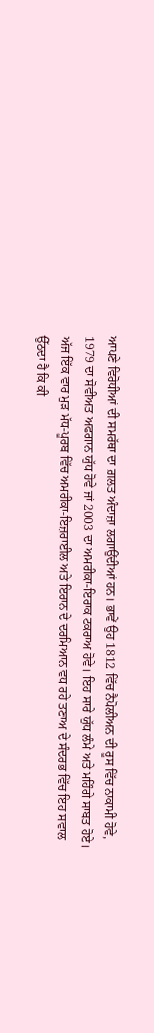ਆਪਣੇ ਵਿਰੋਧੀਆਂ ਦੀ ਸਮਰੱਥਾ ਦਾ ਗ਼ਲਤ ਅੰਦਾਜ਼ਾ ਲਗਾਉਂਦੀਆਂ ਹਨ। ਭਾਵੇਂ ਉਹ 1812 ਵਿੱਚ ਨੈਪੋਲੀਅਨ ਦੀ ਰੂਸ ਵਿੱਚ ਨਾਕਾਮੀ ਹੋਵੇ, 1979 ਦਾ ਸੋਵੀਅਤ ਅਫਗਾਨ ਯੁੱਧ ਹੋਵੇ ਜਾਂ 2003 ਦਾ ਅਮਰੀਕਾ-ਇਰਾਕ ਟਕਰਾਅ ਹੋਵੇ। ਇਹ ਸਾਰੇ ਯੁੱਧ ਲੰਮੇ ਅਤੇ ਮਹਿੰਗੇ ਸਾਬਤ ਹੋਏ। ਅੱਜ ਇੱਕ ਵਾਰ ਮੁੜ ਮੱਧ-ਪੂਰਬ ਵਿੱਚ ਅਮਰੀਕਾ-ਇਜ਼ਰਾਈਲ ਅਤੇ ਇਰਾਨ ਦੇ ਦਰਮਿਆਨ ਵਧ ਰਹੇ ਤਣਾਅ ਦੇ ਸੰਦਰਭ ਵਿੱਚ ਇਹ ਸਵਾਲ ਉੱਠਦਾ ਹੈ ਕਿ ਕੀ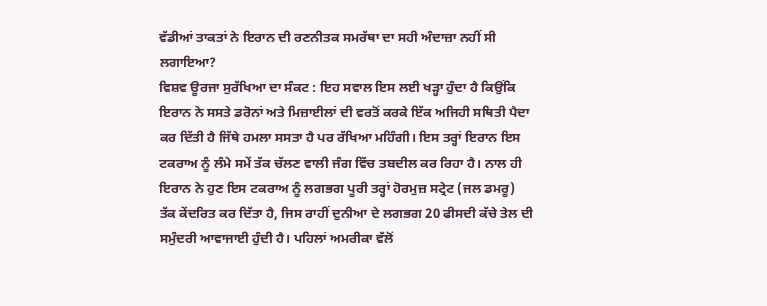ਵੱਡੀਆਂ ਤਾਕਤਾਂ ਨੇ ਇਰਾਨ ਦੀ ਰਣਨੀਤਕ ਸਮਰੱਥਾ ਦਾ ਸਹੀ ਅੰਦਾਜ਼ਾ ਨਹੀਂ ਸੀ ਲਗਾਇਆ?
ਵਿਸ਼ਵ ਊਰਜਾ ਸੁਰੱਖਿਆ ਦਾ ਸੰਕਟ : ਇਹ ਸਵਾਲ ਇਸ ਲਈ ਖੜ੍ਹਾ ਹੁੰਦਾ ਹੈ ਕਿਉਂਕਿ ਇਰਾਨ ਨੇ ਸਸਤੇ ਡਰੋਨਾਂ ਅਤੇ ਮਿਜ਼ਾਈਲਾਂ ਦੀ ਵਰਤੋਂ ਕਰਕੇ ਇੱਕ ਅਜਿਹੀ ਸਥਿਤੀ ਪੈਦਾ ਕਰ ਦਿੱਤੀ ਹੈ ਜਿੱਥੇ ਹਮਲਾ ਸਸਤਾ ਹੈ ਪਰ ਰੱਖਿਆ ਮਹਿੰਗੀ। ਇਸ ਤਰ੍ਹਾਂ ਇਰਾਨ ਇਸ ਟਕਰਾਅ ਨੂੰ ਲੰਮੇ ਸਮੇਂ ਤੱਕ ਚੱਲਣ ਵਾਲੀ ਜੰਗ ਵਿੱਚ ਤਬਦੀਲ ਕਰ ਰਿਹਾ ਹੈ। ਨਾਲ ਹੀ ਇਰਾਨ ਨੇ ਹੁਣ ਇਸ ਟਕਰਾਅ ਨੂੰ ਲਗਭਗ ਪੂਰੀ ਤਰ੍ਹਾਂ ਹੋਰਮੁਜ਼ ਸਟ੍ਰੇਟ (ਜਲ ਡਮਰੂ) ਤੱਕ ਕੇਂਦਰਿਤ ਕਰ ਦਿੱਤਾ ਹੈ, ਜਿਸ ਰਾਹੀਂ ਦੁਨੀਆ ਦੇ ਲਗਭਗ 20 ਫੀਸਦੀ ਕੱਚੇ ਤੇਲ ਦੀ ਸਮੁੰਦਰੀ ਆਵਾਜਾਈ ਹੁੰਦੀ ਹੈ। ਪਹਿਲਾਂ ਅਮਰੀਕਾ ਵੱਲੋਂ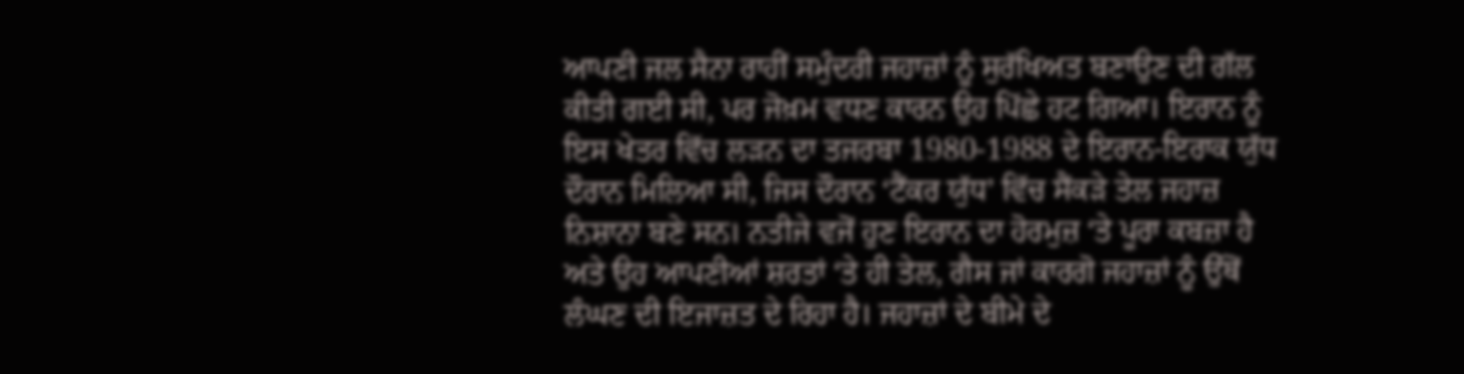ਆਪਣੀ ਜਲ ਸੈਨਾ ਰਾਹੀਂ ਸਮੁੰਦਰੀ ਜਹਾਜ਼ਾਂ ਨੂੰ ਸੁਰੱਖਿਅਤ ਬਣਾਉਣ ਦੀ ਗੱਲ ਕੀਤੀ ਗਈ ਸੀ, ਪਰ ਜੋਖ਼ਮ ਵਧਣ ਕਾਰਨ ਉਹ ਪਿੱਛੇ ਹਟ ਗਿਆ। ਇਰਾਨ ਨੂੰ ਇਸ ਖੇਤਰ ਵਿੱਚ ਲੜਨ ਦਾ ਤਜਰਬਾ 1980-1988 ਦੇ ਇਰਾਨ-ਇਰਾਕ ਯੁੱਧ ਦੌਰਾਨ ਮਿਲਿਆ ਸੀ, ਜਿਸ ਦੌਰਾਨ ‘ਟੈਂਕਰ ਯੁੱਧ’ ਵਿੱਚ ਸੈਂਕੜੇ ਤੇਲ ਜਹਾਜ਼ ਨਿਸ਼ਾਨਾ ਬਣੇ ਸਨ। ਨਤੀਜੇ ਵਜੋਂ ਹੁਣ ਇਰਾਨ ਦਾ ਹੋਰਮੁਜ਼ ‘ਤੇ ਪੂਰਾ ਕਬਜ਼ਾ ਹੈ ਅਤੇ ਉਹ ਆਪਣੀਆਂ ਸ਼ਰਤਾਂ ‘ਤੇ ਹੀ ਤੇਲ, ਗੈਸ ਜਾਂ ਕਾਰਗੋ ਜਹਾਜ਼ਾਂ ਨੂੰ ਉੱਥੋਂ ਲੰਘਣ ਦੀ ਇਜਾਜ਼ਤ ਦੇ ਰਿਹਾ ਹੈ। ਜਹਾਜ਼ਾਂ ਦੇ ਬੀਮੇ ਦੇ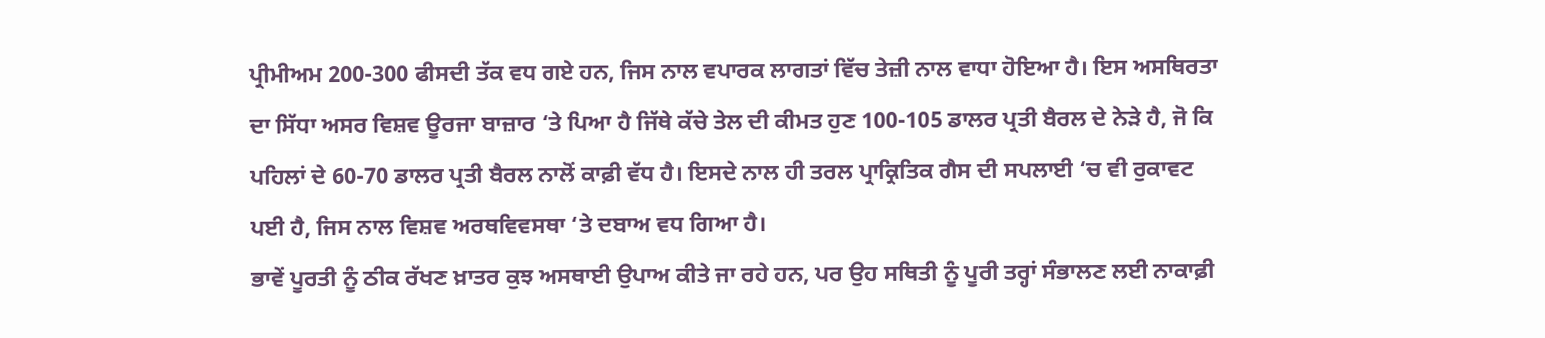ਪ੍ਰੀਮੀਅਮ 200-300 ਫੀਸਦੀ ਤੱਕ ਵਧ ਗਏ ਹਨ, ਜਿਸ ਨਾਲ ਵਪਾਰਕ ਲਾਗਤਾਂ ਵਿੱਚ ਤੇਜ਼ੀ ਨਾਲ ਵਾਧਾ ਹੋਇਆ ਹੈ। ਇਸ ਅਸਥਿਰਤਾ ਦਾ ਸਿੱਧਾ ਅਸਰ ਵਿਸ਼ਵ ਊਰਜਾ ਬਾਜ਼ਾਰ ‘ਤੇ ਪਿਆ ਹੈ ਜਿੱਥੇ ਕੱਚੇ ਤੇਲ ਦੀ ਕੀਮਤ ਹੁਣ 100-105 ਡਾਲਰ ਪ੍ਰਤੀ ਬੈਰਲ ਦੇ ਨੇੜੇ ਹੈ, ਜੋ ਕਿ ਪਹਿਲਾਂ ਦੇ 60-70 ਡਾਲਰ ਪ੍ਰਤੀ ਬੈਰਲ ਨਾਲੋਂ ਕਾਫ਼ੀ ਵੱਧ ਹੈ। ਇਸਦੇ ਨਾਲ ਹੀ ਤਰਲ ਪ੍ਰਾਕ੍ਰਿਤਿਕ ਗੈਸ ਦੀ ਸਪਲਾਈ ‘ਚ ਵੀ ਰੁਕਾਵਟ ਪਈ ਹੈ, ਜਿਸ ਨਾਲ ਵਿਸ਼ਵ ਅਰਥਵਿਵਸਥਾ ‘ਤੇ ਦਬਾਅ ਵਧ ਗਿਆ ਹੈ।
ਭਾਵੇਂ ਪੂਰਤੀ ਨੂੰ ਠੀਕ ਰੱਖਣ ਖ਼ਾਤਰ ਕੁਝ ਅਸਥਾਈ ਉਪਾਅ ਕੀਤੇ ਜਾ ਰਹੇ ਹਨ, ਪਰ ਉਹ ਸਥਿਤੀ ਨੂੰ ਪੂਰੀ ਤਰ੍ਹਾਂ ਸੰਭਾਲਣ ਲਈ ਨਾਕਾਫ਼ੀ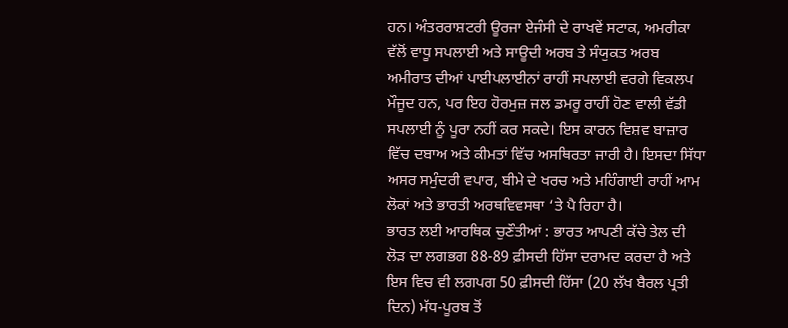ਹਨ। ਅੰਤਰਰਾਸ਼ਟਰੀ ਊਰਜਾ ਏਜੰਸੀ ਦੇ ਰਾਖਵੇਂ ਸਟਾਕ, ਅਮਰੀਕਾ ਵੱਲੋਂ ਵਾਧੂ ਸਪਲਾਈ ਅਤੇ ਸਾਊਦੀ ਅਰਬ ਤੇ ਸੰਯੁਕਤ ਅਰਬ ਅਮੀਰਾਤ ਦੀਆਂ ਪਾਈਪਲਾਈਨਾਂ ਰਾਹੀਂ ਸਪਲਾਈ ਵਰਗੇ ਵਿਕਲਪ ਮੌਜੂਦ ਹਨ, ਪਰ ਇਹ ਹੋਰਮੁਜ਼ ਜਲ ਡਮਰੂ ਰਾਹੀਂ ਹੋਣ ਵਾਲੀ ਵੱਡੀ ਸਪਲਾਈ ਨੂੰ ਪੂਰਾ ਨਹੀਂ ਕਰ ਸਕਦੇ। ਇਸ ਕਾਰਨ ਵਿਸ਼ਵ ਬਾਜ਼ਾਰ ਵਿੱਚ ਦਬਾਅ ਅਤੇ ਕੀਮਤਾਂ ਵਿੱਚ ਅਸਥਿਰਤਾ ਜਾਰੀ ਹੈ। ਇਸਦਾ ਸਿੱਧਾ ਅਸਰ ਸਮੁੰਦਰੀ ਵਪਾਰ, ਬੀਮੇ ਦੇ ਖਰਚ ਅਤੇ ਮਹਿੰਗਾਈ ਰਾਹੀਂ ਆਮ ਲੋਕਾਂ ਅਤੇ ਭਾਰਤੀ ਅਰਥਵਿਵਸਥਾ ‘ਤੇ ਪੈ ਰਿਹਾ ਹੈ।
ਭਾਰਤ ਲਈ ਆਰਥਿਕ ਚੁਣੌਤੀਆਂ : ਭਾਰਤ ਆਪਣੀ ਕੱਚੇ ਤੇਲ ਦੀ ਲੋੜ ਦਾ ਲਗਭਗ 88-89 ਫ਼ੀਸਦੀ ਹਿੱਸਾ ਦਰਾਮਦ ਕਰਦਾ ਹੈ ਅਤੇ ਇਸ ਵਿਚ ਵੀ ਲਗਪਗ 50 ਫ਼ੀਸਦੀ ਹਿੱਸਾ (20 ਲੱਖ ਬੈਰਲ ਪ੍ਰਤੀ ਦਿਨ) ਮੱਧ-ਪੂਰਬ ਤੋਂ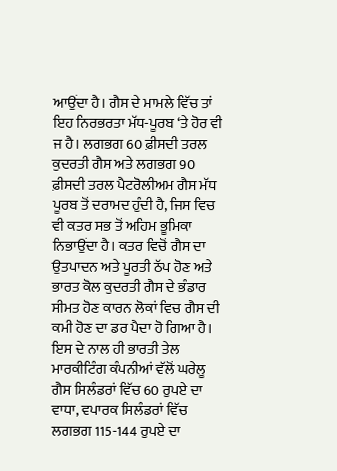ਆਉਂਦਾ ਹੈ। ਗੈਸ ਦੇ ਮਾਮਲੇ ਵਿੱਚ ਤਾਂ ਇਹ ਨਿਰਭਰਤਾ ਮੱਧ-ਪੂਰਬ ‘ਤੇ ਹੋਰ ਵੀ ਜ ਹੈ। ਲਗਭਗ 60 ਫ਼ੀਸਦੀ ਤਰਲ ਕੁਦਰਤੀ ਗੈਸ ਅਤੇ ਲਗਭਗ 90 ਫ਼ੀਸਦੀ ਤਰਲ ਪੈਟਰੋਲੀਅਮ ਗੈਸ ਮੱਧ ਪੂਰਬ ਤੋਂ ਦਰਾਮਦ ਹੁੰਦੀ ਹੈ, ਜਿਸ ਵਿਚ ਵੀ ਕਤਰ ਸਭ ਤੋਂ ਅਹਿਮ ਭੂਮਿਕਾ ਨਿਭਾਉਂਦਾ ਹੈ। ਕਤਰ ਵਿਚੋਂ ਗੈਸ ਦਾ ਉਤਪਾਦਨ ਅਤੇ ਪੂਰਤੀ ਠੱਪ ਹੋਣ ਅਤੇ ਭਾਰਤ ਕੋਲ ਕੁਦਰਤੀ ਗੈਸ ਦੇ ਭੰਡਾਰ ਸੀਮਤ ਹੋਣ ਕਾਰਨ ਲੋਕਾਂ ਵਿਚ ਗੈਸ ਦੀ ਕਮੀ ਹੋਣ ਦਾ ਡਰ ਪੈਦਾ ਹੋ ਗਿਆ ਹੈ। ਇਸ ਦੇ ਨਾਲ ਹੀ ਭਾਰਤੀ ਤੇਲ ਮਾਰਕੀਟਿੰਗ ਕੰਪਨੀਆਂ ਵੱਲੋਂ ਘਰੇਲੂ ਗੈਸ ਸਿਲੰਡਰਾਂ ਵਿੱਚ 60 ਰੁਪਏ ਦਾ ਵਾਧਾ, ਵਪਾਰਕ ਸਿਲੰਡਰਾਂ ਵਿੱਚ ਲਗਭਗ 115-144 ਰੁਪਏ ਦਾ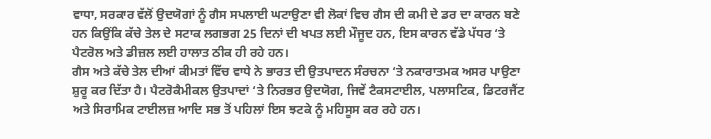ਵਾਧਾ, ਸਰਕਾਰ ਵੱਲੋਂ ਉਦਯੋਗਾਂ ਨੂੰ ਗੈਸ ਸਪਲਾਈ ਘਟਾਉਣਾ ਵੀ ਲੋਕਾਂ ਵਿਚ ਗੈਸ ਦੀ ਕਮੀ ਦੇ ਡਰ ਦਾ ਕਾਰਨ ਬਣੇ ਹਨ ਕਿਉਂਕਿ ਕੱਚੇ ਤੇਲ ਦੇ ਸਟਾਕ ਲਗਭਗ 25 ਦਿਨਾਂ ਦੀ ਖਪਤ ਲਈ ਮੌਜੂਦ ਹਨ, ਇਸ ਕਾਰਨ ਵੱਡੇ ਪੱਧਰ ‘ਤੇ ਪੈਟਰੋਲ ਅਤੇ ਡੀਜ਼ਲ ਲਈ ਹਾਲਾਤ ਠੀਕ ਹੀ ਰਹੇ ਹਨ।
ਗੈਸ ਅਤੇ ਕੱਚੇ ਤੇਲ ਦੀਆਂ ਕੀਮਤਾਂ ਵਿੱਚ ਵਾਧੇ ਨੇ ਭਾਰਤ ਦੀ ਉਤਪਾਦਨ ਸੰਰਚਨਾ ‘ਤੇ ਨਕਾਰਾਤਮਕ ਅਸਰ ਪਾਉਣਾ ਸ਼ੁਰੂ ਕਰ ਦਿੱਤਾ ਹੈ। ਪੈਟਰੋਕੈਮੀਕਲ ਉਤਪਾਦਾਂ ‘ਤੇ ਨਿਰਭਰ ਉਦਯੋਗ, ਜਿਵੇਂ ਟੈਕਸਟਾਈਲ, ਪਲਾਸਟਿਕ, ਡਿਟਰਜੈਂਟ ਅਤੇ ਸਿਰਾਮਿਕ ਟਾਈਲਜ਼ ਆਦਿ ਸਭ ਤੋਂ ਪਹਿਲਾਂ ਇਸ ਝਟਕੇ ਨੂੰ ਮਹਿਸੂਸ ਕਰ ਰਹੇ ਹਨ।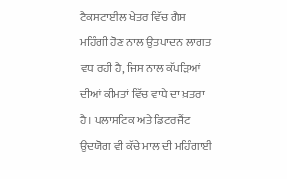ਟੈਕਸਟਾਈਲ ਖੇਤਰ ਵਿੱਚ ਗੈਸ ਮਹਿੰਗੀ ਹੋਣ ਨਾਲ ਉਤਪਾਦਨ ਲਾਗਤ ਵਧ ਰਹੀ ਹੈ, ਜਿਸ ਨਾਲ ਕੱਪੜਿਆਂ ਦੀਆਂ ਕੀਮਤਾਂ ਵਿੱਚ ਵਾਧੇ ਦਾ ਖ਼ਤਰਾ ਹੈ। ਪਲਾਸਟਿਕ ਅਤੇ ਡਿਟਰਜੈਂਟ ਉਦਯੋਗ ਵੀ ਕੱਚੇ ਮਾਲ ਦੀ ਮਹਿੰਗਾਈ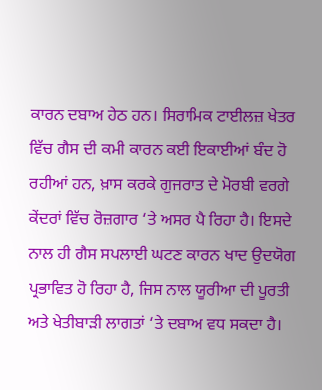ਕਾਰਨ ਦਬਾਅ ਹੇਠ ਹਨ। ਸਿਰਾਮਿਕ ਟਾਈਲਜ਼ ਖੇਤਰ ਵਿੱਚ ਗੈਸ ਦੀ ਕਮੀ ਕਾਰਨ ਕਈ ਇਕਾਈਆਂ ਬੰਦ ਹੋ ਰਹੀਆਂ ਹਨ, ਖ਼ਾਸ ਕਰਕੇ ਗੁਜਰਾਤ ਦੇ ਮੋਰਬੀ ਵਰਗੇ ਕੇਂਦਰਾਂ ਵਿੱਚ ਰੋਜ਼ਗਾਰ ‘ਤੇ ਅਸਰ ਪੈ ਰਿਹਾ ਹੈ। ਇਸਦੇ ਨਾਲ ਹੀ ਗੈਸ ਸਪਲਾਈ ਘਟਣ ਕਾਰਨ ਖਾਦ ਉਦਯੋਗ ਪ੍ਰਭਾਵਿਤ ਹੋ ਰਿਹਾ ਹੈ, ਜਿਸ ਨਾਲ ਯੂਰੀਆ ਦੀ ਪੂਰਤੀ ਅਤੇ ਖੇਤੀਬਾੜੀ ਲਾਗਤਾਂ ‘ਤੇ ਦਬਾਅ ਵਧ ਸਕਦਾ ਹੈ।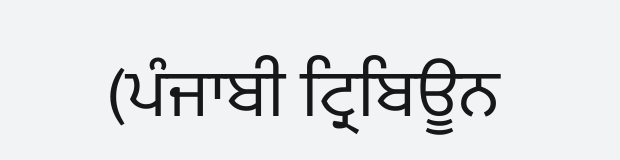(ਪੰਜਾਬੀ ਟ੍ਰਿਬਿਊਨ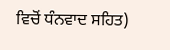ਵਿਚੋਂ ਧੰਨਵਾਦ ਸਹਿਤ)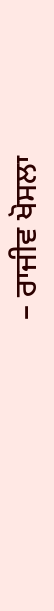– ਰਾਜੀਵ ਖੋਸਲਾ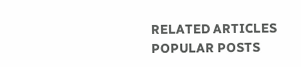RELATED ARTICLES
POPULAR POSTS